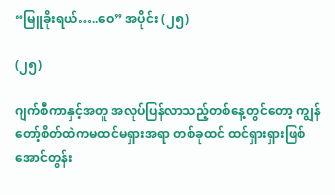“မြူခိုးရယ်…..ဝေ” အပိုင်း (၂၅)

(၂၅)

ဂျက်စီကာနှင့်အတူ အလုပ်ပြန်လာသည့်တစ်နေ့တွင်တော့ ကျွန်တော့်စိတ်ထဲကမထင်မရှားအရာ တစ်ခုထင် ထင်ရှားရှားဖြစ်အောင်တွန်း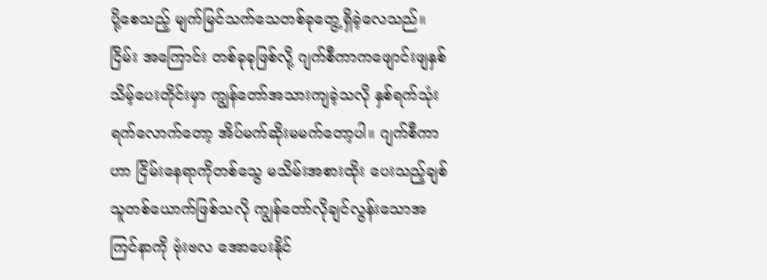ပို့စေသည့် မျက်မြင်သက်သေတစ်ခုတွေ့ရှိခဲ့လေသည်။ ငြိမ်း အကြောင်း တစ်ခုခုဖြစ်လို့ ဂျက်စီကာကဖျောင်းဖျနှစ်သိမ့်ပေးတိုင်းမှာ ကျွန်တော်အသားကျခဲ့သလို နှစ်ရက်သုံး ရက်လောက်တော့ အိပ်မက်ဆိုးမမက်တော့ပါ။ ဂျက်စီကာဟာ ငြိမ်းနေရာကိုတစ်သွေ မသိမ်းအစားထိုး ပေးသည့်ချစ်သူတစ်ယောက်ဖြစ်သလို ကျွန်တော်လိုချင်လွန်းသောအကြင်နာကို ဗုံးဗလ အောပေးနိုင်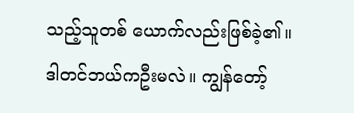သည့်သူတစ် ယောက်လည်းဖြစ်ခဲ့၏။ ဒါတင်ဘယ်ကဦးမလဲ။ ကျွန်တော့်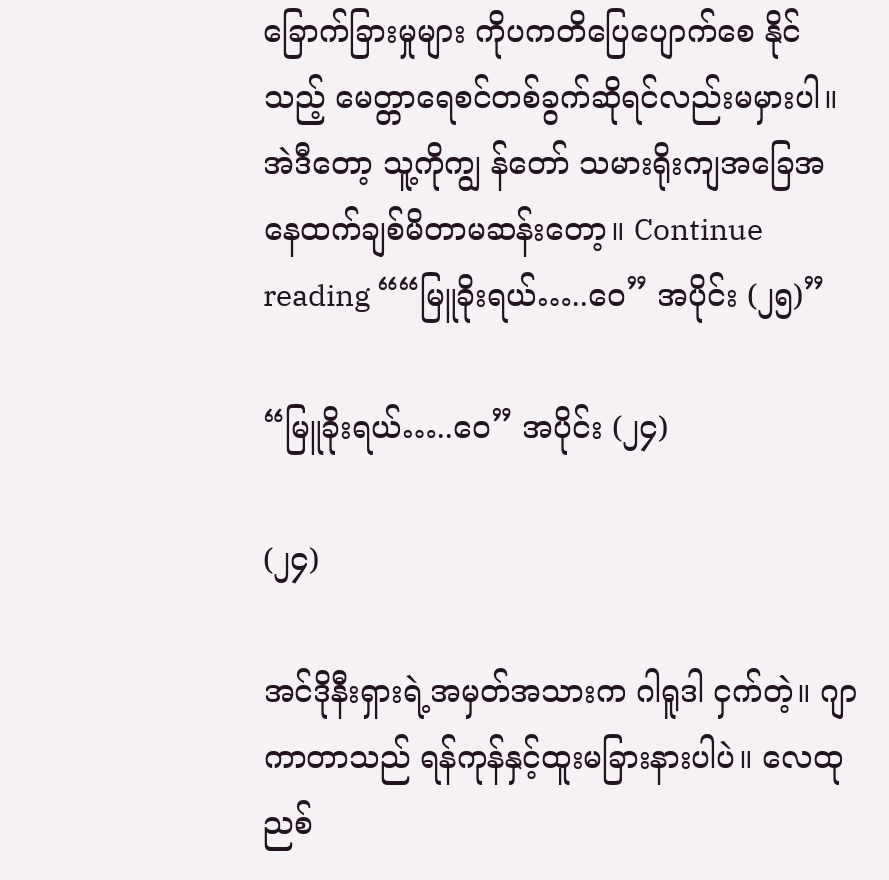ခြောက်ခြားမှုများ ကိုပကတိပြေပျောက်စေ နိုင်သည့် မေတ္တာရေစင်တစ်ခွက်ဆိုရင်လည်းမမှားပါ။ အဲဒီတော့ သူ့ကိုကျွ န်တော် သမားရိုးကျအခြေအ နေထက်ချစ်မိတာမဆန်းတော့။ Continue reading ““မြူခိုးရယ်…..ဝေ” အပိုင်း (၂၅)”

“မြူခိုးရယ်…..ဝေ” အပိုင်း (၂၄)

(၂၄)

အင်ဒိုနီးရှားရဲ့အမှတ်အသားက ဂါရူဒါ ငှက်တဲ့။ ဂျာကာတာသည် ရန်ကုန်နှင့်ထူးမခြားနားပါပဲ။ လေထု ညစ်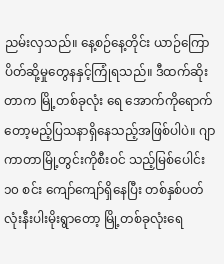ညမ်းလှသည်။ နေ့စဉ်နေ့တိုင်း ယာဉ်ကြောပိတ်ဆို့မှုတွေနနှင့်ကြုံရသည်။ ဒီထက်ဆိုးတာက မြို့တစ်ခုလုံး ရေ အောက်ကိုရောက်တော့မည့်ပြသနာရှိနေသည့်အဖြစ်ပါပဲ။ ဂျာကာတာမြို့တွင်းကိုစီးဝင် သည့်မြစ်ပေါင်း ၁၀ စင်း ကျော်ကျော်ရှိနေပြီး တစ်နှစ်ပတ်လုံးနီးပါးမိုးရွာတော့ မြို့တစ်ခုလုံးရေ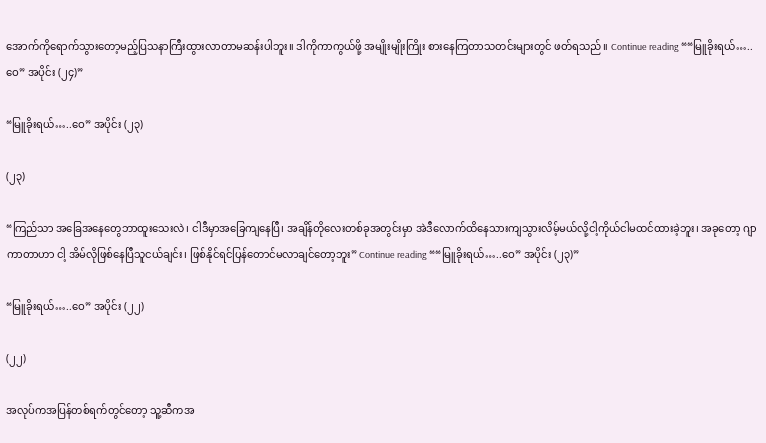အောက်ကိုရောက်သွားတော့မည့်ပြသနာကြီးထွားလာတာမဆန်းပါဘူး။ ဒါကိုကာကွယ်ဖို့ အမျိုးမျိုးကြိုး စားနေကြတာသတင်းများတွင် ဖတ်ရသည်။ Continue reading ““မြူခိုးရယ်…..ဝေ” အပိုင်း (၂၄)”

“မြူခိုးရယ်…..ဝေ” အပိုင်း (၂၃)

(၂၃)

“ကြည်သာ အခြေအနေတွေဘာထူးသေးလဲ၊ ငါဒီမှာအခြေကျနေပြီ၊ အချိန်တိုလေးတစ်ခုအတွင်းမှာ အဲဒီလောက်ထိနေသားကျသွားလိမ့်မယ်လို့ငါ့ကိုယ်ငါမထင်ထားခဲ့ဘူး၊ အခုတော့ ဂျာကာတာဟာ ငါ့ အိမ်လိုဖြစ်နေပြီသူငယ်ချင်း၊ ဖြစ်နိုင်ရင်ပြန်တောင်မလာချင်တော့ဘူး” Continue reading ““မြူခိုးရယ်…..ဝေ” အပိုင်း (၂၃)”

“မြူခိုးရယ်…..ဝေ” အပိုင်း (၂၂)

(၂၂)

အလုပ်ကအပြန်တစ်ရက်တွင်တော့ သူ့ဆီကအ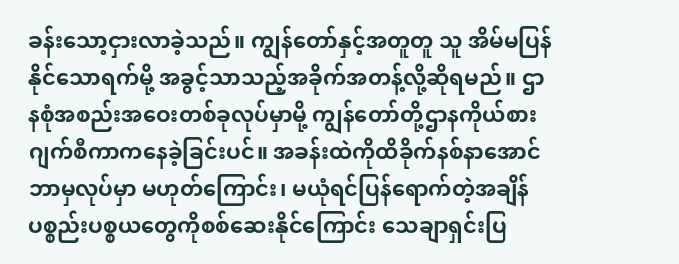ခန်းသော့ငှားလာခဲ့သည်။ ကျွန်တော်နှင့်အတူတူ သူ အိမ်မပြန်နိုင်သောရက်မို့ အခွင့်သာသည့်အခိုက်အတန့်လို့ဆိုရမည်။ ဌာနစုံအစည်းအဝေးတစ်ခုလုပ်မှာမို့ ကျွန်တော်တို့ဌာနကိုယ်စား ဂျက်စီကာကနေခဲ့ခြင်းပင်။ အခန်းထဲကိုထိခိုက်နစ်နာအောင်ဘာမှလုပ်မှာ မဟုတ်ကြောင်း၊ မယုံရင်ပြန်ရောက်တဲ့အချိန်ပစ္စည်းပစ္စယတွေကိုစစ်ဆေးနိုင်ကြောင်း သေချာရှင်းပြ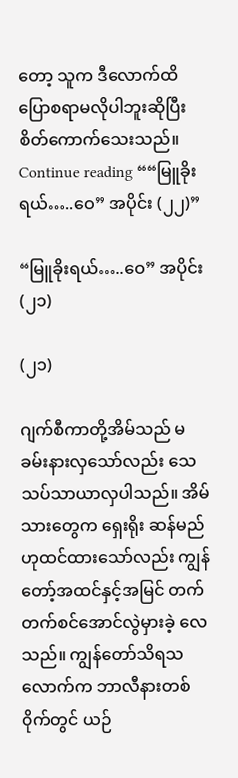တော့ သူက ဒီလောက်ထိပြောစရာမလိုပါဘူးဆိုပြီးစိတ်ကောက်သေးသည်။ Continue reading ““မြူခိုးရယ်…..ဝေ” အပိုင်း (၂၂)”

“မြူခိုးရယ်…..ဝေ” အပိုင်း (၂၁)

(၂၁)

ဂျက်စီကာတို့အိမ်သည် မခမ်းနားလှသော်လည်း သေသပ်သာယာလှပါသည်။ အိမ်သားတွေက ရှေးရိုး ဆန်မည်ဟုထင်ထားသော်လည်း ကျွန်တော့်အထင်နှင့်အမြင် တက်တက်စင်အောင်လွဲမှားခဲ့ လေသည်။ ကျွန်တော်သိရသလောက်က ဘာလီနားတစ် ၀ိုက်တွင် ယဉ်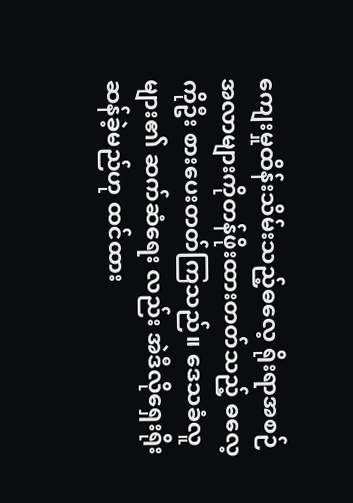ကျေးမှုထိန်းသိမ်းသည့်ဓလေ့ ရိုးရာအစဉ် အလာများကိုတန်ဖိုးထားတတ်သည့် ဓလေ့ကိုဦး စားပေးတတ်ကြသည်။ ဒေသခံလူများ၏ ဆက်ဆံရေး လည်း အဲဒီလိုရှေးရိုးဆန်ခဲ့မည်ဟု ထင်ထား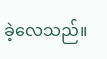ခဲ့လေသည်။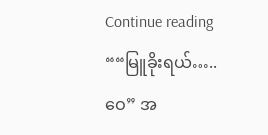Continue reading ““မြူခိုးရယ်…..ဝေ” အ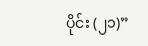ပိုင်း (၂၁)”